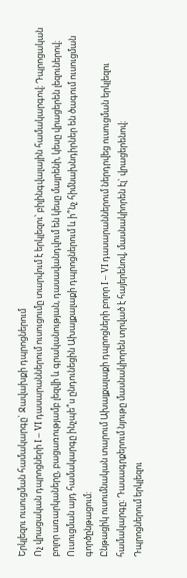Երկլեզու ուսուցման համակարգը` Ջավախքի դպրոցներում
Ոչ վրացական դպրոցների I – VI դասարաններում ուսուցումը տարվում է երկլեզու՝ բիլինգվալային համակարգով։ Դպրոցական բոլոր առարկաները, բացառությամբ լեզվի և գրականության, դասավանդվում են կեսը մայրենի, կեսը վրացերեն լեզուներով։ Ուսուցման այդ համակարգը ինչպե՞ս ընդունեցին Ախալքալաքի դպրոցներում և ի՞նչ հիմնախնդիրներ են ծագում ուսուցման գործընթացում:
Ընթացիկ ուսումնական տարում Ախալքալաքի դպրոցների բոլոր I – VI դասարաններում ներդրվեց ուսուցման երկլեզու համակարգը։ Դասագրքերում նյութը մասնակիորեն տրված է հայերենով, մասնակիորեն էլ` վրացերենով։
Դպրոցներում երկլեզու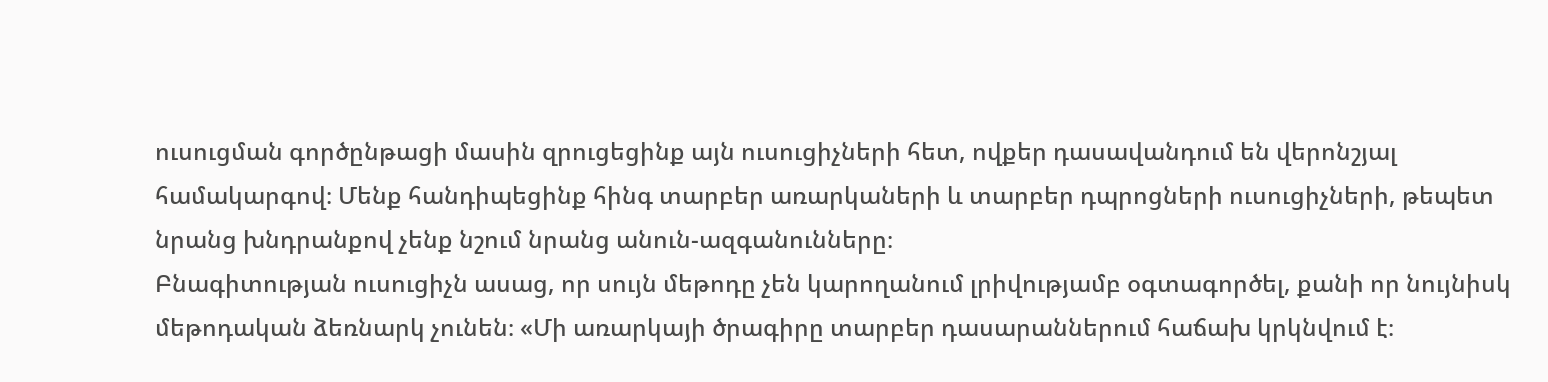ուսուցման գործընթացի մասին զրուցեցինք այն ուսուցիչների հետ, ովքեր դասավանդում են վերոնշյալ համակարգով։ Մենք հանդիպեցինք հինգ տարբեր առարկաների և տարբեր դպրոցների ուսուցիչների, թեպետ նրանց խնդրանքով չենք նշում նրանց անուն-ազգանունները։
Բնագիտության ուսուցիչն ասաց, որ սույն մեթոդը չեն կարողանում լրիվությամբ օգտագործել, քանի որ նույնիսկ մեթոդական ձեռնարկ չունեն։ «Մի առարկայի ծրագիրը տարբեր դասարաններում հաճախ կրկնվում է։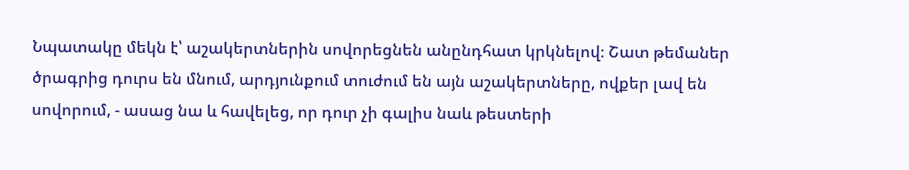Նպատակը մեկն է՝ աշակերտներին սովորեցնեն անընդհատ կրկնելով։ Շատ թեմաներ ծրագրից դուրս են մնում, արդյունքում տուժում են այն աշակերտները, ովքեր լավ են սովորում, - ասաց նա և հավելեց, որ դուր չի գալիս նաև թեստերի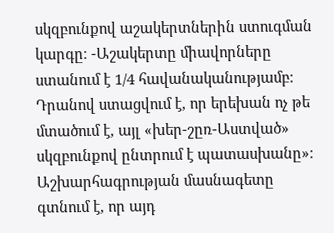սկզբունքով աշակերտներին ստուգման կարգը։ -Աշակերտը միավորները ստանում է 1/4 հավանականությամբ։ Դրանով ստացվում է, որ երեխան ոչ թե մտածում է, այլ «խեր-շըռ-Աստված» սկզբունքով ընտրում է պատասխանը»։
Աշխարհագրության մասնագետը գտնում է, որ այդ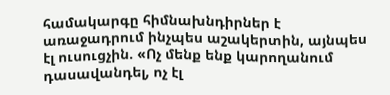համակարգը հիմնախնդիրներ է առաջադրում ինչպես աշակերտին, այնպես էլ ուսուցչին. «Ոչ մենք ենք կարողանում դասավանդել, ոչ էլ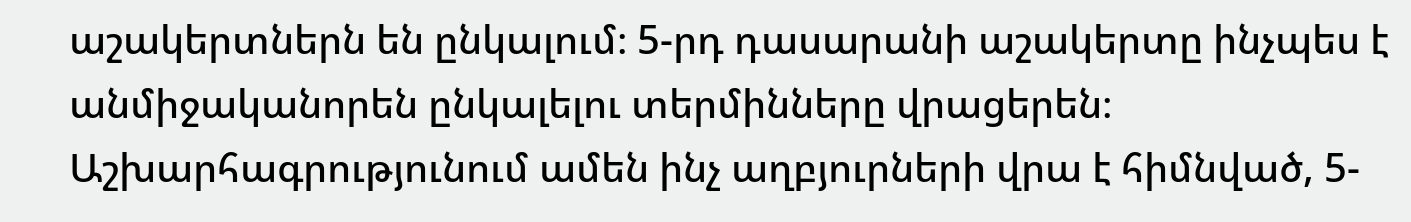աշակերտներն են ընկալում։ 5-րդ դասարանի աշակերտը ինչպես է անմիջականորեն ընկալելու տերմինները վրացերեն։ Աշխարհագրությունում ամեն ինչ աղբյուրների վրա է հիմնված, 5-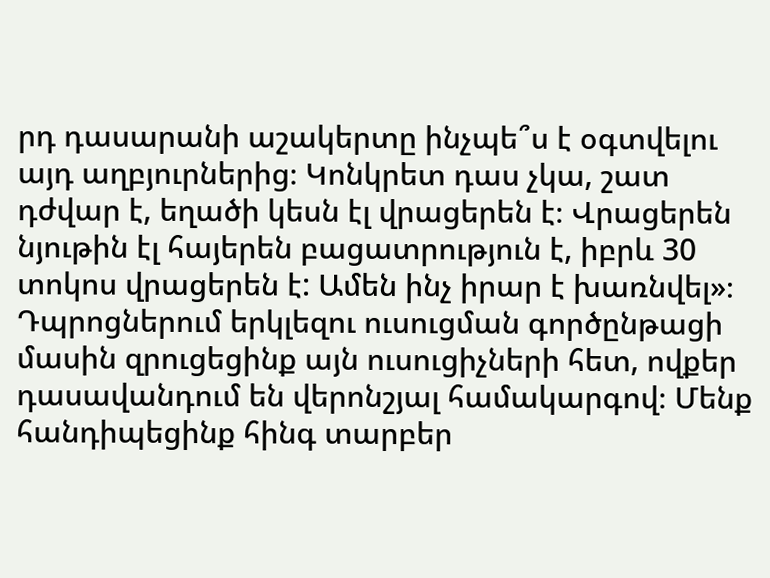րդ դասարանի աշակերտը ինչպե՞ս է օգտվելու այդ աղբյուրներից։ Կոնկրետ դաս չկա, շատ դժվար է, եղածի կեսն էլ վրացերեն է։ Վրացերեն նյութին էլ հայերեն բացատրություն է, իբրև 30 տոկոս վրացերեն է: Ամեն ինչ իրար է խառնվել»։
Դպրոցներում երկլեզու ուսուցման գործընթացի մասին զրուցեցինք այն ուսուցիչների հետ, ովքեր դասավանդում են վերոնշյալ համակարգով։ Մենք հանդիպեցինք հինգ տարբեր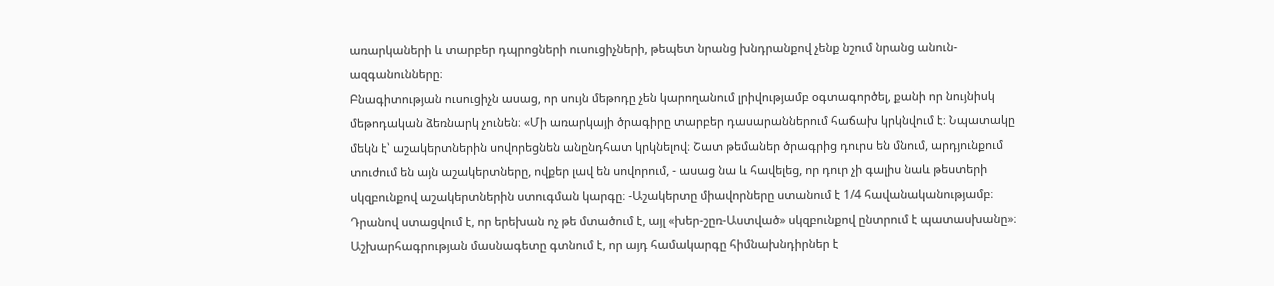առարկաների և տարբեր դպրոցների ուսուցիչների, թեպետ նրանց խնդրանքով չենք նշում նրանց անուն-ազգանունները։
Բնագիտության ուսուցիչն ասաց, որ սույն մեթոդը չեն կարողանում լրիվությամբ օգտագործել, քանի որ նույնիսկ մեթոդական ձեռնարկ չունեն։ «Մի առարկայի ծրագիրը տարբեր դասարաններում հաճախ կրկնվում է։ Նպատակը մեկն է՝ աշակերտներին սովորեցնեն անընդհատ կրկնելով։ Շատ թեմաներ ծրագրից դուրս են մնում, արդյունքում տուժում են այն աշակերտները, ովքեր լավ են սովորում, - ասաց նա և հավելեց, որ դուր չի գալիս նաև թեստերի սկզբունքով աշակերտներին ստուգման կարգը։ -Աշակերտը միավորները ստանում է 1/4 հավանականությամբ։ Դրանով ստացվում է, որ երեխան ոչ թե մտածում է, այլ «խեր-շըռ-Աստված» սկզբունքով ընտրում է պատասխանը»։
Աշխարհագրության մասնագետը գտնում է, որ այդ համակարգը հիմնախնդիրներ է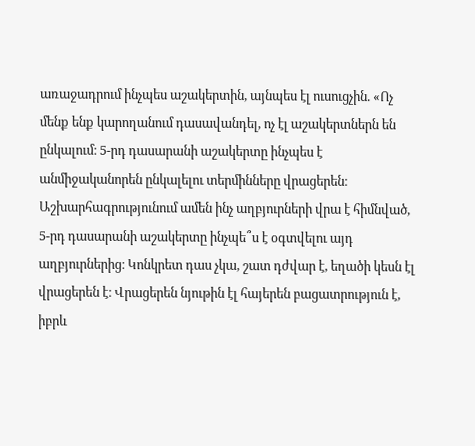առաջադրում ինչպես աշակերտին, այնպես էլ ուսուցչին. «Ոչ մենք ենք կարողանում դասավանդել, ոչ էլ աշակերտներն են ընկալում։ 5-րդ դասարանի աշակերտը ինչպես է անմիջականորեն ընկալելու տերմինները վրացերեն։ Աշխարհագրությունում ամեն ինչ աղբյուրների վրա է հիմնված, 5-րդ դասարանի աշակերտը ինչպե՞ս է օգտվելու այդ աղբյուրներից։ Կոնկրետ դաս չկա, շատ դժվար է, եղածի կեսն էլ վրացերեն է։ Վրացերեն նյութին էլ հայերեն բացատրություն է, իբրև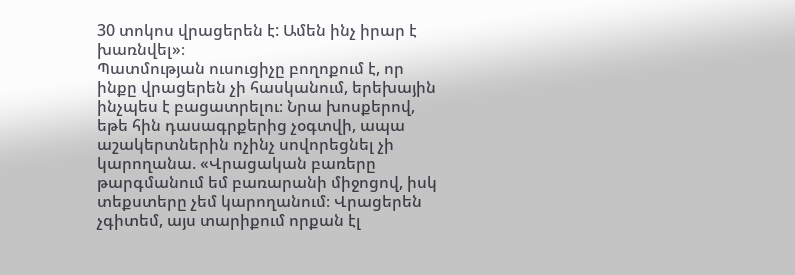30 տոկոս վրացերեն է: Ամեն ինչ իրար է խառնվել»։
Պատմության ուսուցիչը բողոքում է, որ ինքը վրացերեն չի հասկանում, երեխային ինչպես է բացատրելու։ Նրա խոսքերով, եթե հին դասագրքերից չօգտվի, ապա աշակերտներին ոչինչ սովորեցնել չի կարողանա. «Վրացական բառերը թարգմանում եմ բառարանի միջոցով, իսկ տեքստերը չեմ կարողանում։ Վրացերեն չգիտեմ, այս տարիքում որքան էլ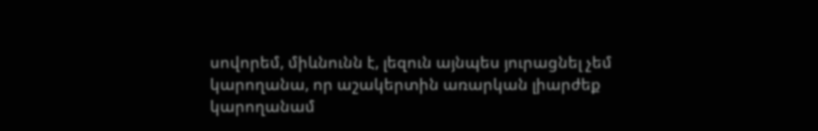սովորեմ, միևնունն է, լեզուն այնպես յուրացնել չեմ կարողանա, որ աշակերտին առարկան լիարժեք կարողանամ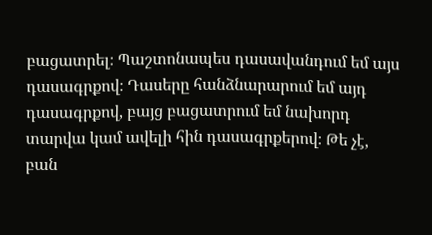բացատրել։ Պաշտոնապես դասավանդում եմ այս դասագրքով։ Դասերը հանձնարարում եմ այդ դասագրքով, բայց բացատրում եմ նախորդ տարվա կամ ավելի հին դասագրքերով։ Թե չէ, բան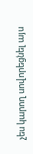չես կարող սովորեցնել այս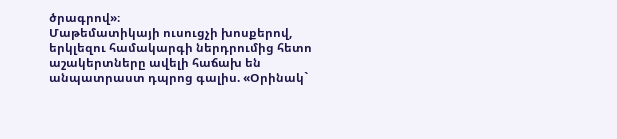ծրագրով»։
Մաթեմատիկայի ուսուցչի խոսքերով, երկլեզու համակարգի ներդրումից հետո աշակերտները ավելի հաճախ են անպատրաստ դպրոց գալիս. «Օրինակ`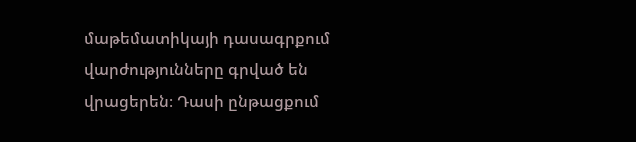մաթեմատիկայի դասագրքում վարժությունները գրված են վրացերեն։ Դասի ընթացքում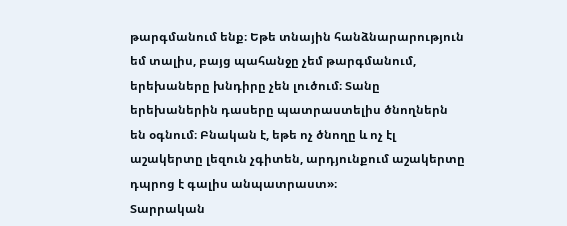թարգմանում ենք։ Եթե տնային հանձնարարություն եմ տալիս, բայց պահանջը չեմ թարգմանում, երեխաները խնդիրը չեն լուծում։ Տանը երեխաներին դասերը պատրաստելիս ծնողներն են օգնում։ Բնական է, եթե ոչ ծնողը և ոչ էլ աշակերտը լեզուն չգիտեն, արդյունքում աշակերտը դպրոց է գալիս անպատրաստ»։
Տարրական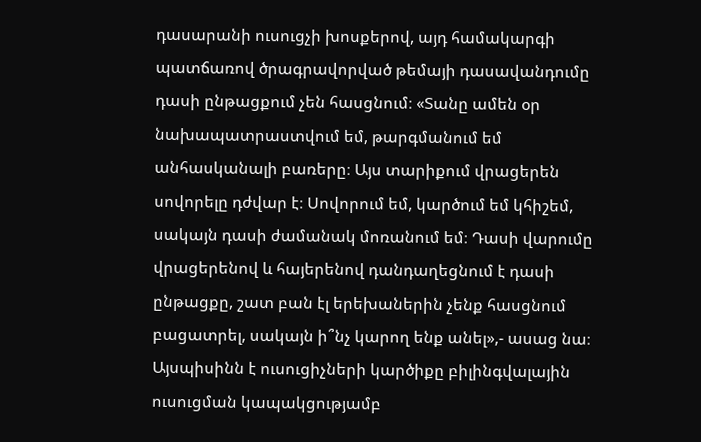դասարանի ուսուցչի խոսքերով, այդ համակարգի պատճառով ծրագրավորված թեմայի դասավանդումը դասի ընթացքում չեն հասցնում։ «Տանը ամեն օր նախապատրաստվում եմ, թարգմանում եմ անհասկանալի բառերը։ Այս տարիքում վրացերեն սովորելը դժվար է։ Սովորում եմ, կարծում եմ կհիշեմ, սակայն դասի ժամանակ մոռանում եմ։ Դասի վարումը վրացերենով և հայերենով դանդաղեցնում է դասի ընթացքը, շատ բան էլ երեխաներին չենք հասցնում բացատրել, սակայն ի՞նչ կարող ենք անել»,- ասաց նա։
Այսպիսինն է ուսուցիչների կարծիքը բիլինգվալային ուսուցման կապակցությամբ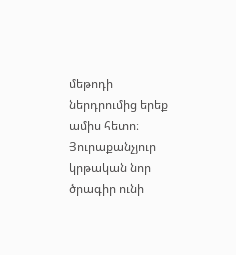մեթոդի ներդրումից երեք ամիս հետո։ Յուրաքանչյուր կրթական նոր ծրագիր ունի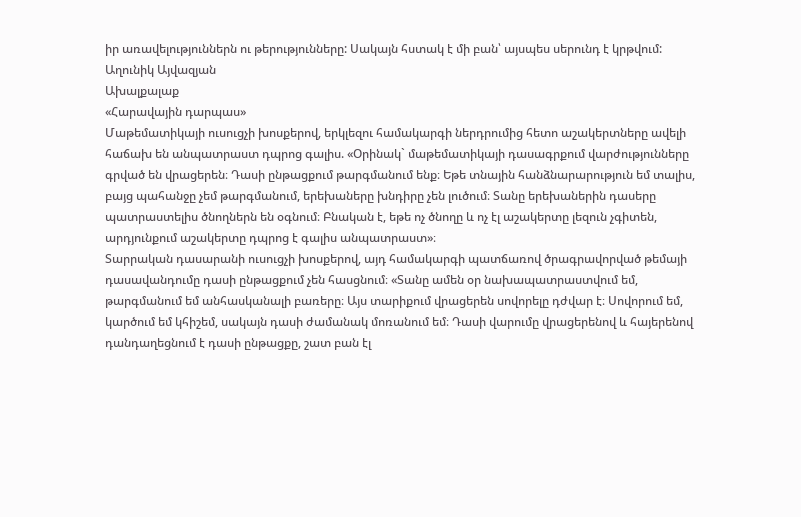իր առավելություններն ու թերությունները: Սակայն հստակ է մի բան՝ այսպես սերունդ է կրթվում:
Աղունիկ Այվազյան
Ախալքալաք
«Հարավային դարպաս»
Մաթեմատիկայի ուսուցչի խոսքերով, երկլեզու համակարգի ներդրումից հետո աշակերտները ավելի հաճախ են անպատրաստ դպրոց գալիս. «Օրինակ` մաթեմատիկայի դասագրքում վարժությունները գրված են վրացերեն։ Դասի ընթացքում թարգմանում ենք։ Եթե տնային հանձնարարություն եմ տալիս, բայց պահանջը չեմ թարգմանում, երեխաները խնդիրը չեն լուծում։ Տանը երեխաներին դասերը պատրաստելիս ծնողներն են օգնում։ Բնական է, եթե ոչ ծնողը և ոչ էլ աշակերտը լեզուն չգիտեն, արդյունքում աշակերտը դպրոց է գալիս անպատրաստ»։
Տարրական դասարանի ուսուցչի խոսքերով, այդ համակարգի պատճառով ծրագրավորված թեմայի դասավանդումը դասի ընթացքում չեն հասցնում։ «Տանը ամեն օր նախապատրաստվում եմ, թարգմանում եմ անհասկանալի բառերը։ Այս տարիքում վրացերեն սովորելը դժվար է։ Սովորում եմ, կարծում եմ կհիշեմ, սակայն դասի ժամանակ մոռանում եմ։ Դասի վարումը վրացերենով և հայերենով դանդաղեցնում է դասի ընթացքը, շատ բան էլ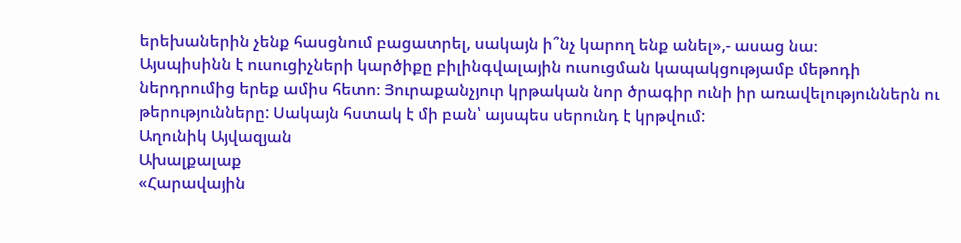երեխաներին չենք հասցնում բացատրել, սակայն ի՞նչ կարող ենք անել»,- ասաց նա։
Այսպիսինն է ուսուցիչների կարծիքը բիլինգվալային ուսուցման կապակցությամբ մեթոդի ներդրումից երեք ամիս հետո։ Յուրաքանչյուր կրթական նոր ծրագիր ունի իր առավելություններն ու թերությունները: Սակայն հստակ է մի բան՝ այսպես սերունդ է կրթվում:
Աղունիկ Այվազյան
Ախալքալաք
«Հարավային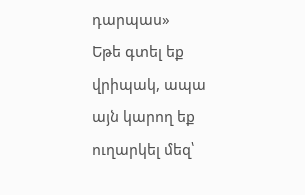դարպաս»
Եթե գտել եք վրիպակ, ապա այն կարող եք ուղարկել մեզ՝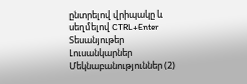ընտրելով վրիպակը և սեղմելով CTRL+Enter
Տեսանյութեր
Լուսանկարներ
Մեկնաբանություններ (2)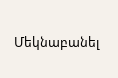Մեկնաբանել